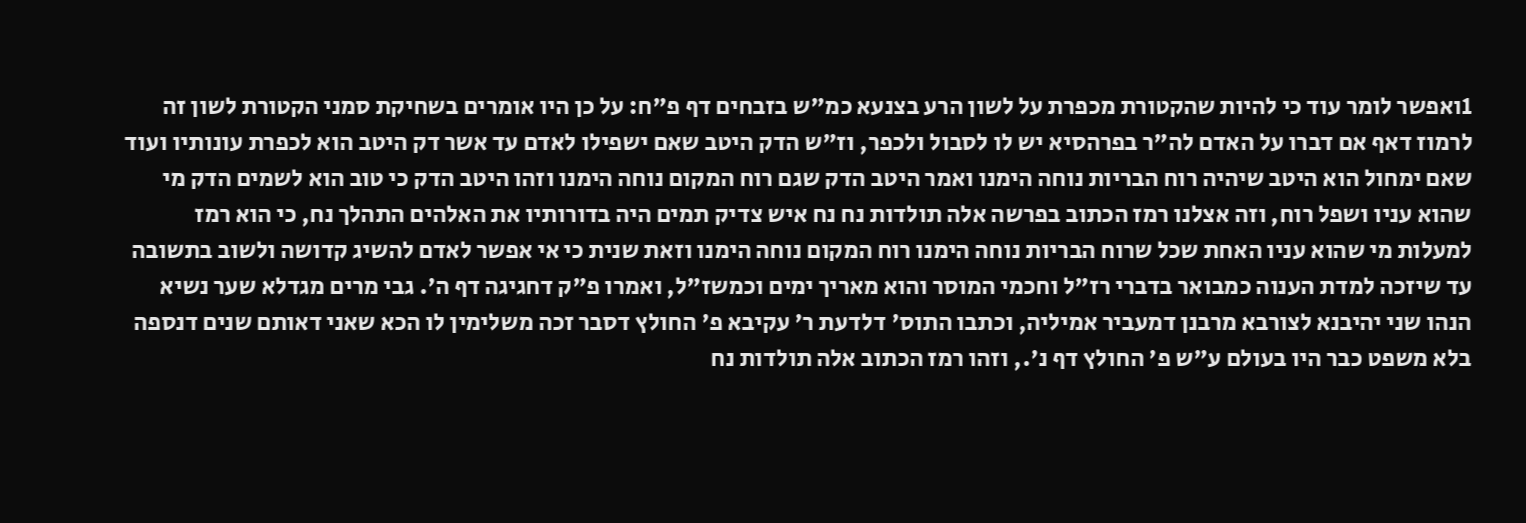1ואפשר לומר עוד כי להיות שהקטורת מכפרת על לשון הרע בצנעא כמ"ש בזבחים דף פ"ח: על כן היו אומרים בשחיקת סמני הקטורת לשון זה לרמוז דאף אם דברו על האדם לה"ר בפרהסיא יש לו לסבול ולכפר, וז"ש הדק היטב שאם ישפילו לאדם עד אשר דק היטב הוא לכפרת עונותיו ועוד שאם ימחול הוא היטב שיהיה רוח הבריות נוחה הימנו ואמר היטב הדק שגם רוח המקום נוחה הימנו וזהו היטב הדק כי טוב הוא לשמים הדק מי שהוא עניו ושפל רוח, וזה אצלנו רמז הכתוב בפרשה אלה תולדות נח נח איש צדיק תמים היה בדורותיו את האלהים התהלך נח, כי הוא רמז למעלות מי שהוא עניו האחת שכל שרוח הבריות נוחה הימנו רוח המקום נוחה הימנו וזאת שנית כי אי אפשר לאדם להשיג קדושה ולשוב בתשובה עד שיזכה למדת הענוה כמבואר בדברי רז"ל וחכמי המוסר והוא מאריך ימים וכמשז"ל, ואמרו פ"ק דחגיגה דף ה'. גבי מרים מגדלא שער נשיא הנהו שני יהיבנא לצורבא מרבנן דמעביר אמיליה, וכתבו התוס' דלדעת ר' עקיבא פ' החולץ דסבר זכה משלימין לו הכא שאני דאותם שנים דנספה בלא משפט כבר היו בעולם ע"ש פ' החולץ דף נ'., וזהו רמז הכתוב אלה תולדות נח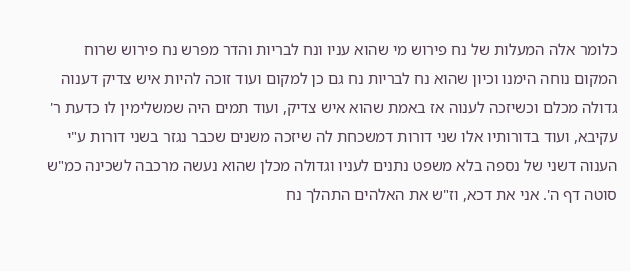כלומר אלה המעלות של נח פירוש מי שהוא עניו ונח לבריות והדר מפרש נח פירוש שרוח המקום נוחה הימנו וכיון שהוא נח לבריות נח גם כן למקום ועוד זוכה להיות איש צדיק דענוה גדולה מכלם וכשיזכה לענוה אז באמת שהוא איש צדיק, ועוד תמים היה שמשלימין לו כדעת ר' עקיבא, ועוד בדורותיו אלו שני דורות דמשכחת לה שיזכה משנים שכבר נגזר בשני דורות ע"י הענוה דשני של נספה בלא משפט נתנים לעניו וגדולה מכלן שהוא נעשה מרכבה לשכינה כמ"ש סוטה דף ה'. אני את דכא, וז"ש את האלהים התהלך נח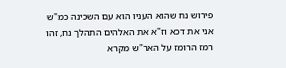פירוש נח שהוא העניו הוא עם השכינה כמ"ש אני את דכא וז"א את האלהים התהלך נח, זהו רמז הרומז על האר"ש מקרא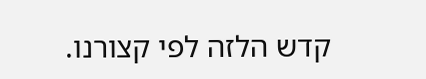קדש הלזה לפי קצורנו.